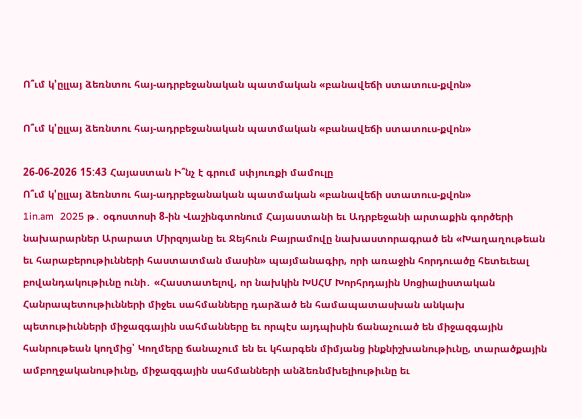Ո՞ւմ կ'ըլլայ ձեռնտու հայ-ադրբեջանական պատմական «բանավեճի ստատուս-քվոն»

Ո՞ւմ կ'ըլլայ ձեռնտու հայ-ադրբեջանական պատմական «բանավեճի ստատուս-քվոն»

26-06-2026 15:43 Հայաստան Ի՞նչ է գրում սփյուռքի մամուլը
Ո՞ւմ կ'ըլլայ ձեռնտու հայ-ադրբեջանական պատմական «բանավեճի ստատուս-քվոն»
1in.am  2025 թ․ օգոստոսի 8-ին Վաշինգտոնում Հայաստանի եւ Ադրբեջանի արտաքին գործերի նախարարներ Արարատ Միրզոյանը եւ Ջեյհուն Բայրամովը նախաստորագրած են «Խաղաղութեան եւ հարաբերութիւնների հաստատման մասին» պայմանագիր, որի առաջին հորդուածը հետեւեալ բովանդակութիւնը ունի․ «Հաստատելով, որ նախկին ԽՍՀՄ Խորհրդային Սոցիալիստական Հանրապետութիւնների միջեւ սահմանները դարձած են համապատասխան անկախ պետութիւնների միջազգային սահմանները եւ որպէս այդպիսին ճանաչուած են միջազգային հանրութեան կողմից՝ Կողմերը ճանաչում են եւ կհարգեն միմյանց ինքնիշխանութիւնը, տարածքային ամբողջականութիւնը, միջազգային սահմանների անձեռնմխելիութիւնը եւ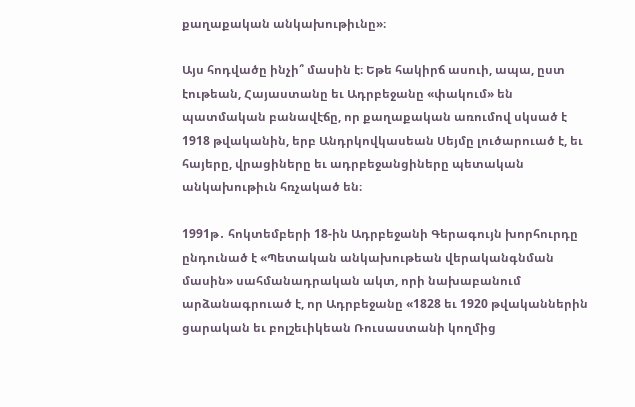քաղաքական անկախութիւնը»։

Այս հոդվածը ինչի՞ մասին է։ Եթե հակիրճ ասուի, ապա, ըստ էութեան, Հայաստանը եւ Ադրբեջանը «փակում» են պատմական բանավէճը, որ քաղաքական առումով սկսած է 1918 թվականին, երբ Անդրկովկասեան Սեյմը լուծարուած է, եւ հայերը, վրացիները եւ ադրբեջանցիները պետական անկախութիւն հռչակած են։

1991թ․ հոկտեմբերի 18-ին Ադրբեջանի Գերագույն խորհուրդը ընդունած է «Պետական անկախութեան վերականգնման մասին» սահմանադրական ակտ, որի նախաբանում արձանագրուած է, որ Ադրբեջանը «1828 եւ 1920 թվականներին ցարական եւ բոլշեւիկեան Ռուսաստանի կողմից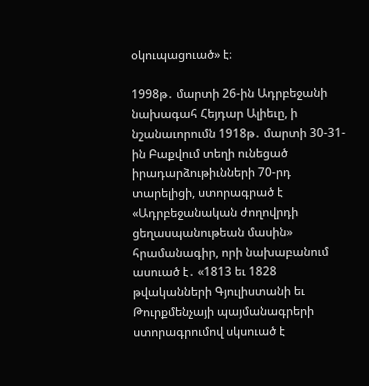օկուպացուած» է։

1998թ․ մարտի 26-ին Ադրբեջանի նախագահ Հեյդար Ալիեւը, ի նշանաւորումն 1918թ․ մարտի 30-31-ին Բաքվում տեղի ունեցած իրադարձութիւնների 70-րդ տարելիցի, ստորագրած է «Ադրբեջանական ժողովրդի ցեղասպանութեան մասին» հրամանագիր, որի նախաբանում ասուած է․ «1813 եւ 1828 թվականների Գյուլիստանի եւ Թուրքմենչայի պայմանագրերի ստորագրումով սկսուած է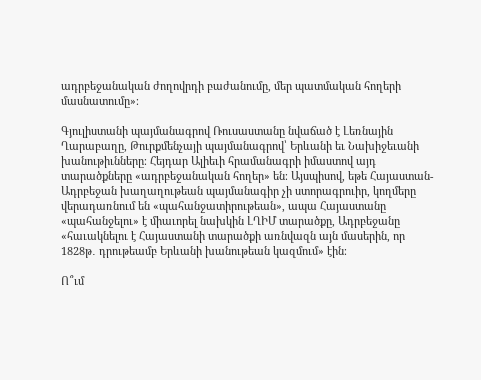ադրբեջանական ժողովրդի բաժանումը, մեր պատմական հողերի մասնատումը»։

Գյուլիստանի պայմանագրով Ռուսաստանը նվաճած է Լեռնային Ղարաբաղը, Թուրքմենչայի պայմանագրով՝ Երևանի եւ Նախիջեւանի խանութիւնները։ Հեյդար Ալիեւի հրամանագրի իմաստով այդ տարածքները «ադրբեջանական հողեր» են։ Այսպիսով, եթե Հայաստան-Ադրբեջան խաղաղութեան պայմանագիր չի ստորագրուիր, կողմերը վերադառնում են «պահանջատիրութեան», ապա Հայաստանը «պահանջելու» է միաւորել նախկին ԼՂԻՄ տարածքը, Ադրբեջանը «հաւակնելու է Հայաստանի տարածքի առնվազն այն մասերին, որ 1828թ․ դրութեամբ Երևանի խանութեան կազմում» էին։

Ո՞ւմ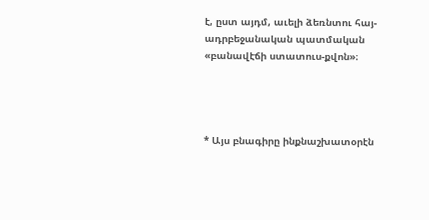է, ըստ այդմ, աւելի ձեռնտու հայ-ադրբեջանական պատմական «բանավէճի ստատուս-քվոն»։




* Այս բնագիրը ինքնաշխատօրէն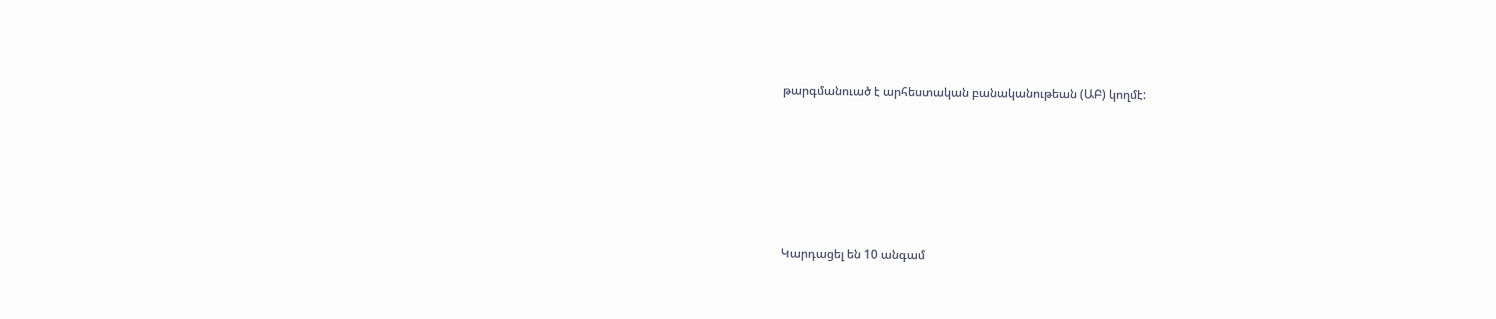թարգմանուած է արհեստական բանականութեան (ԱԲ) կողմէ:






Կարդացել են 10 անգամ